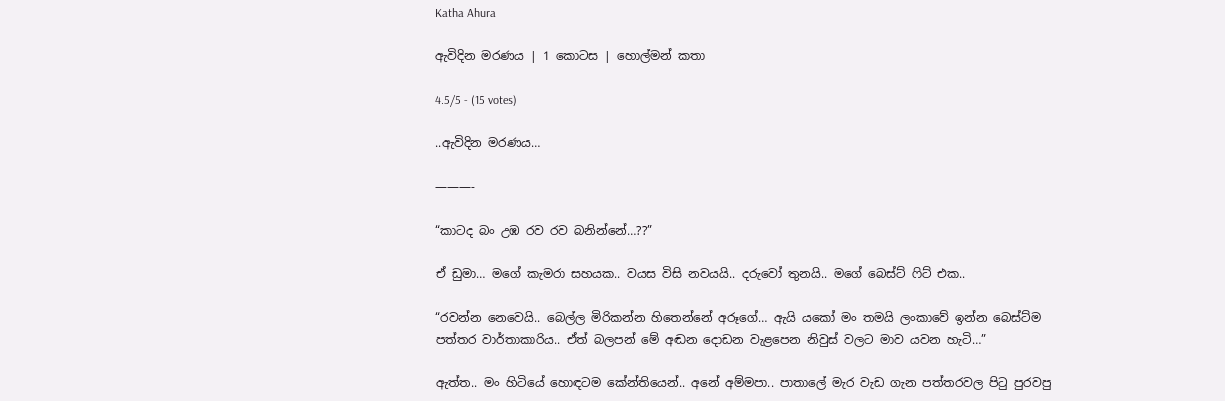Katha Ahura

ඇවිදින මරණය | 1 කොටස | හොල්මන් කතා

4.5/5 - (15 votes)

..ඇවිදින මරණය…

———-

“කාටද බං උඹ රව රව බනින්නේ…??”

ඒ ඩුමා… මගේ කැමරා සහයක.. වයස විසි නවයයි.. දරුවෝ තුනයි.. මගේ බෙස්ට් ෆිට් එක..

“රවන්න නෙවෙයි.. බෙල්ල මිරිකන්න හිතෙන්නේ අරූගේ… ඇයි යකෝ මං තමයි ලංකාවේ ඉන්න බෙස්ට්ම පත්තර වාර්තාකාරිය.. ඒත් බලපන් මේ අඬන දොඩන වැළපෙන නිවුස් වලට මාව යවන හැටි…”

ඇත්ත.. මං හිටියේ හොඳටම කේන්තියෙන්.. අනේ අම්මපා.. පාතාලේ මැර වැඩ ගැන පත්තරවල පිටු පුරවපු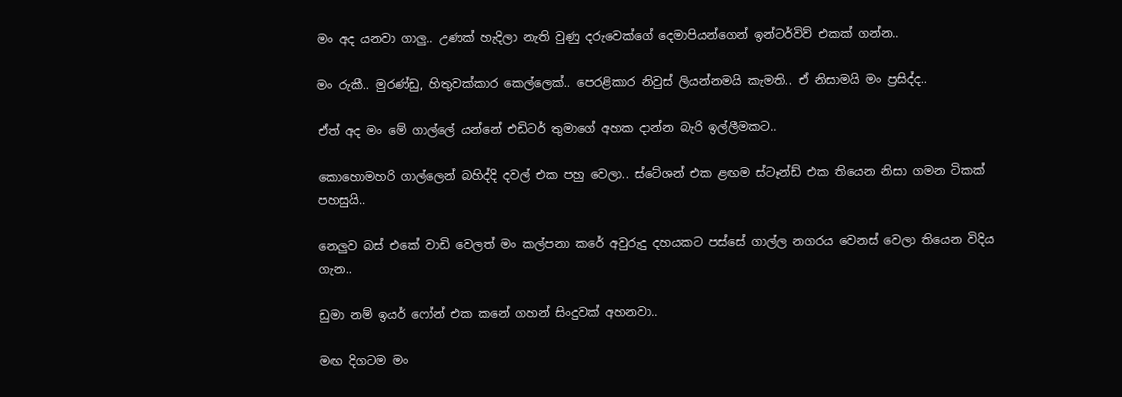මං අද යනවා ගාලු.. උණක් හැදිලා නැති වුණු දරුවෙක්ගේ දෙමාපියන්ගෙන් ඉන්ටර්විව් එකක් ගන්න..

මං රුකී.. මුරණ්ඩු, හිතුවක්කාර කෙල්ලෙක්.. පෙරළිකාර නිවුස් ලියන්නමයි කැමති.. ඒ නිසාමයි මං ප්‍රසිද්ද..

ඒත් අද මං මේ ගාල්ලේ යන්නේ එඩිටර් තුමාගේ අහක දාන්න බැරි ඉල්ලීමකට..

කොහොමහරි ගාල්ලෙන් බහිද්දි දවල් එක පහු වෙලා.. ස්ටේශන් එක ළඟම ස්ටෑන්ඩ් එක තියෙන නිසා ගමන ටිකක් පහසුයි..

නෙලුව බස් එකේ වාඩි වෙලත් මං කල්පනා කරේ අවුරුදු දහයකට පස්සේ ගාල්ල නගරය වෙනස් වෙලා තියෙන විදිය ගැන..

ඩුමා නම් ඉයර් ෆෝන් එක කනේ ගහන් සිංදුවක් අහනවා..

මඟ දිගටම මං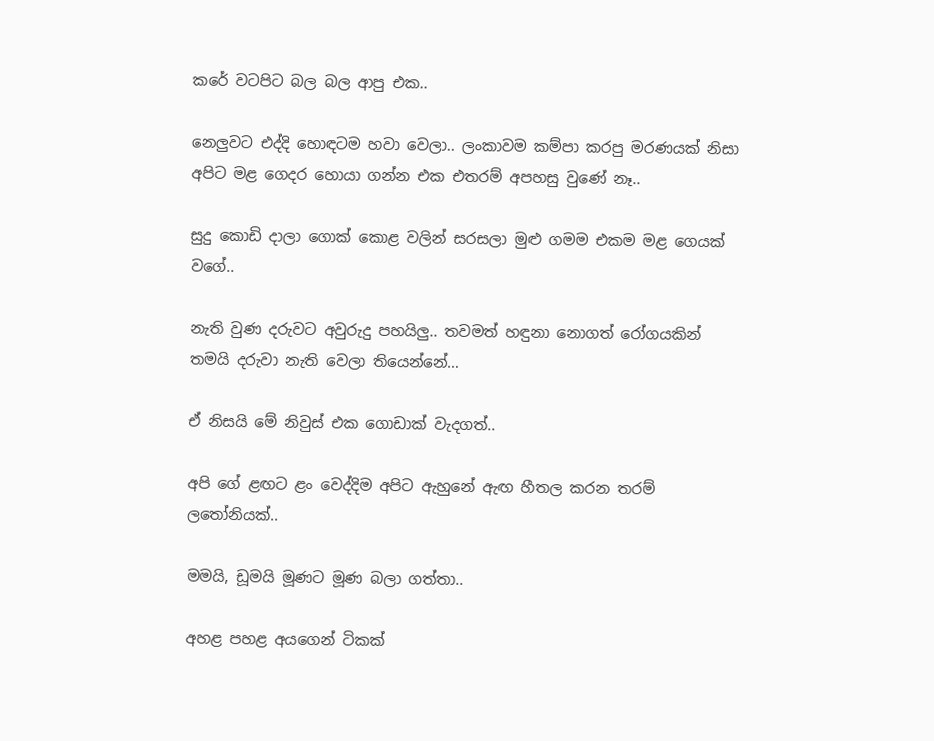කරේ වටපිට බල බල ආපු එක..

නෙලුවට එද්දි හොඳටම හවා වෙලා.. ලංකාවම කම්පා කරපු මරණයක් නිසා අපිට මළ ගෙදර හොයා ගන්න එක එතරම් අපහසු වුණේ නෑ..

සුදු කොඩි දාලා ගොක් කොළ වලින් සරසලා මුළු ගමම එකම මළ ගෙයක් වගේ..

නැති වුණ දරුවට අවුරුදු පහයිලු.. තවමත් හඳුනා නොගත් රෝගයකින් තමයි දරුවා නැති වෙලා තියෙන්නේ…

ඒ නිසයි මේ නිවුස් එක ගොඩාක් වැදගත්..

අපි ගේ ළඟට ළං වෙද්දිම අපිට ඇහුනේ ඇඟ හීතල කරන තරම් ලතෝනියක්..

මමයි, ඩූමයි මූණට මූණ බලා ගත්තා..

අහළ පහළ අයගෙන් ටිකක්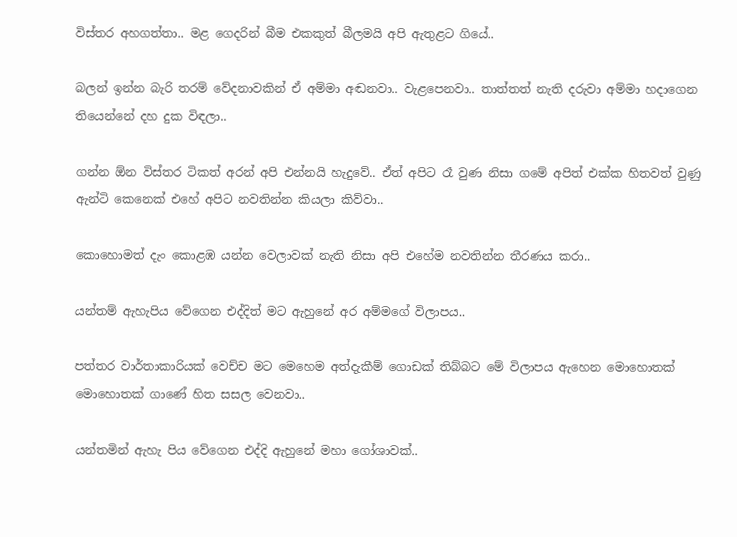විස්තර අහගත්තා.. මළ ගෙදරින් බීම එකකුත් බීලමයි අපි ඇතුළට ගියේ..

බලන් ඉන්න බැරි තරම් වේදනාවකින් ඒ අම්මා අඬනවා.. වැළපෙනවා.. තාත්තත් නැති දරුවා අම්මා හදාගෙන තියෙන්නේ දහ දුක විඳලා..

ගන්න ඕන විස්තර ටිකත් අරන් අපි එන්නයි හැදුවේ.. ඒත් අපිට රෑ වුණ නිසා ගමේ අපිත් එක්ක හිතවත් වුණු ඇන්ටි කෙනෙක් එහේ අපිට නවතින්න කියලා කිව්වා..

කොහොමත් දැං කොළඹ යන්න වෙලාවක් නැති නිසා අපි එහේම නවතින්න තීරණය කරා..

යන්තම් ඇහැපිය වේගෙන එද්දිත් මට ඇහුනේ අර අම්මගේ විලාපය..

පත්තර වාර්තාකාරියක් වෙච්ච මට මෙහෙම අත්දැකීම් ගොඩක් තිබ්බට මේ විලාපය ඇහෙන මොහොතක් මොහොතක් ගාණේ හිත සසල වෙනවා..

යන්තමින් ඇහැ පිය වේගෙන එද්දි ඇහුනේ මහා ගෝශාවක්..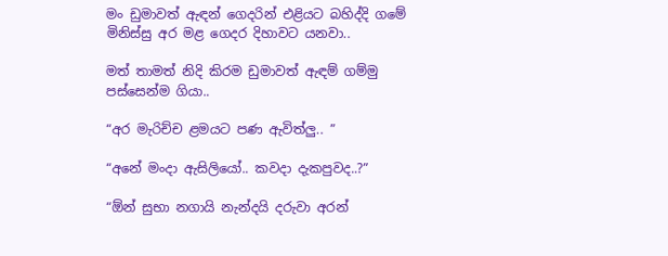මං ඩුමාවත් ඇඳන් ගෙදරින් එළියට බහිද්දි ගමේ මිනිස්සු අර මළ ගෙදර දිහාවට යනවා..

මත් තාමත් නිදි කිරම ඩුමාවත් ඇඳම් ගම්මු පස්සෙන්ම ගියා..

“අර මැරිච්ච ළමයට පණ ඇවිත්ලු.. ”

“අනේ මංදා ඇසිලියෝ.. කවදා දැකපුවද..?”

“ඕන් සුභා නගායි නැන්දයි දරුවා අරන්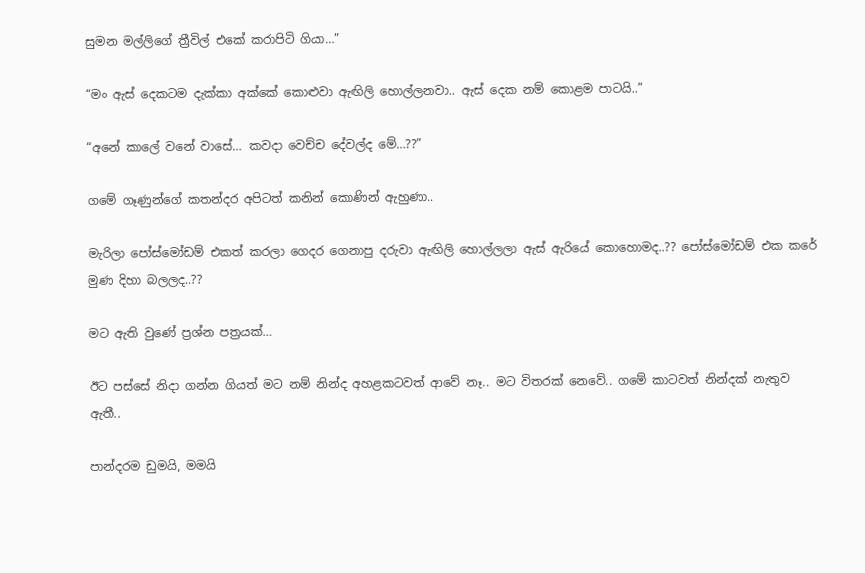සුමන මල්ලිගේ ත්‍රීවිල් එකේ කරාපිටි ගියා…”

“මං ඇස් දෙකටම දැක්කා අක්කේ කොළුවා ඇඟිලි හොල්ලනවා.. ඇස් දෙක නම් කොළම පාටයි..”

“අනේ කාලේ වනේ වාසේ… කවදා වෙච්ච දේවල්ද මේ…??”

ගමේ ගෑණුන්ගේ කතන්දර අපිටත් කනින් කොණින් ඇහුණා..

මැරිලා පෝස්මෝඩම් එකත් කරලා ගෙදර ගෙනාපු දරුවා ඇඟිලි හොල්ලලා ඇස් ඇරියේ කොහොමද..?? පෝස්මෝඩම් එක කරේ මුණ දිහා බලලද..??

මට ඇති වුණේ ප්‍රශ්න පත්‍රයක්…

ඊට පස්සේ නිදා ගන්න ගියත් මට නම් නින්ද අහළකටවත් ආවේ නෑ.. මට විතරක් නෙවේ.. ගමේ කාටවත් නින්දක් නැතුව ඇතී..

පාන්දරම ඩුමයි, මමයි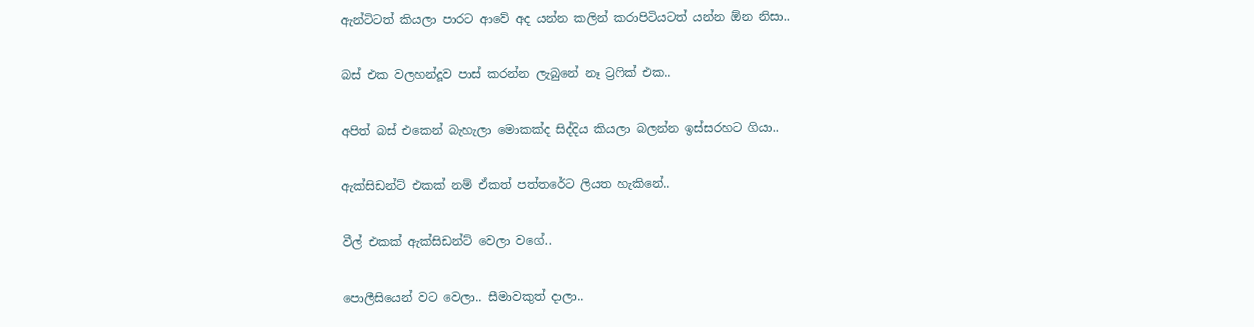ඇන්ටිටත් කියලා පාරට ආවේ අද යන්න කලින් කරාපිටියටත් යන්න ඕන නිසා..

බස් එක වලහන්දූව පාස් කරන්න ලැබුනේ නෑ ට්‍රෆික් එක..

අපිත් බස් එකෙන් බැහැලා මොකක්ද සිද්දිය කියලා බලන්න ඉස්සරහට ගියා..

ඇක්සිඩන්ට් එකක් නම් ඒකත් පත්තරේට ලියත හැකිනේ..

වීල් එකක් ඇක්සිඩන්ට් වෙලා වගේ..

පොලීසියෙන් වට වෙලා.. සීමාවකුත් දාලා..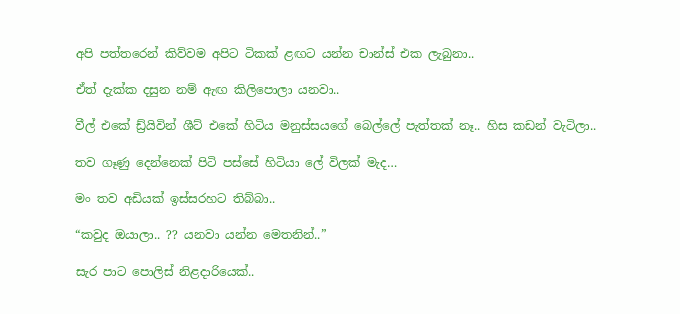අපි පත්තරෙන් කිව්වම අපිට ටිකක් ළඟට යන්න චාන්ස් එක ලැබුනා..

ඒත් දැක්ක දසුන නම් ඇඟ කිලිපොලා යනවා..

වීල් එකේ ඩ්‍ර්යිවින් ශීට් එකේ හිටිය මනුස්සයගේ බෙල්ලේ පැත්තක් නෑ.. හිස කඩන් වැටිලා..

තව ගෑණු දෙන්නෙක් පිටි පස්සේ හිටියා ලේ විලක් මැද…

මං තව අඩියක් ඉස්සරහට තිබ්බා..

“කවුද ඔයාලා.. ?? යනවා යන්න මෙතනින්..”

සැර පාට පොලිස් නිළදාරියෙක්..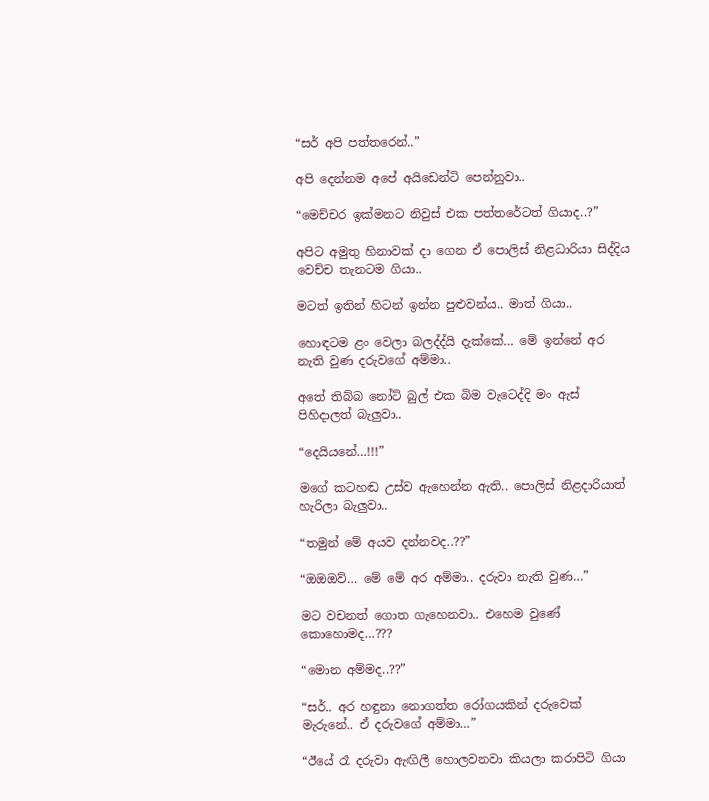“සර් අපි පත්තරෙන්..”

අපි දෙන්නම අපේ අයිඩෙන්ටි පෙන්නුවා..

“මෙච්චර ඉක්මනට නිවුස් එක පත්තරේටත් ගියාද..?”

අපිට අමුතු හිනාවක් දා ගෙන ඒ පොලිස් නිළධාරියා සිද්දිය වෙච්ච තැනටම ගියා..

මටත් ඉතින් හිටන් ඉන්න පුළුවන්ය.. මාත් ගියා..

හොඳටම ළං වෙලා බලද්ද්යි දැක්කේ… මේ ඉන්නේ අර නැති වුණ දරුවගේ අම්මා..

අතේ තිබ්බ නෝට් බුල් එක බිම වැටෙද්දි මං ඇස් පිහිදාලත් බැලුවා..

“දෙයියනේ…!!!”

මගේ කටහඬ උස්ව ඇහෙන්න ඇති.. පොලිස් නිළදාරියාත් හැරිලා බැලුවා..

“තමුන් මේ අයව දන්නවද..??”

“ඔඔඔව්… මේ මේ අර අම්මා.. දරුවා නැති වුණ…”

මට වචනත් ගොත ගැහෙනවා.. එහෙම වුණේ කොහොමද…???

“මොන අම්මද..??”

“සර්.. අර හඳුනා නොගත්ත රෝගයකින් දරුවෙක් මැරුනේ.. ඒ දරුවගේ අම්මා…”

“ඊයේ රෑ දරුවා ඇඟිලී හොලවනවා කියලා කරාපිටි ගියා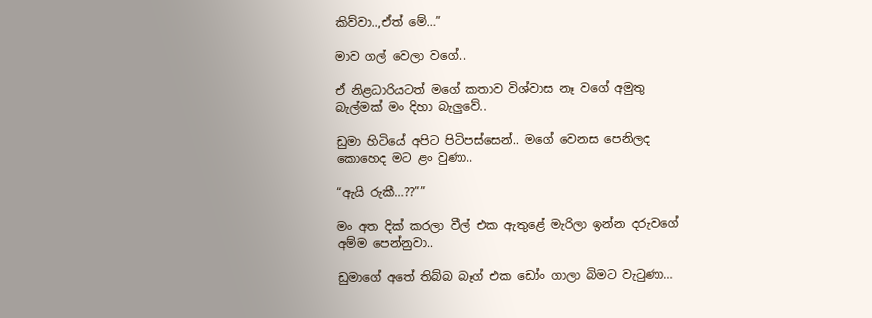කිව්වා..,ඒත් මේ…”

මාව ගල් වෙලා වගේ..

ඒ නිළධාරියටත් මගේ කතාව විශ්වාස නෑ වගේ අමුතු බැල්මක් මං දිහා බැලුවේ..

ඩුමා හිටියේ අපිට පිටිපස්සෙන්.. මගේ වෙනස පෙනිලද කොහෙද මට ළං වුණා..

“ඇයි රුකී…??””

මං අත දික් කරලා වීල් එක ඇතුළේ මැරිලා ඉන්න දරුවගේ අම්ම පෙන්නුවා..

ඩුමාගේ අතේ තිබ්බ බෑග් එක ඩෝං ගාලා බිමට වැටුණා…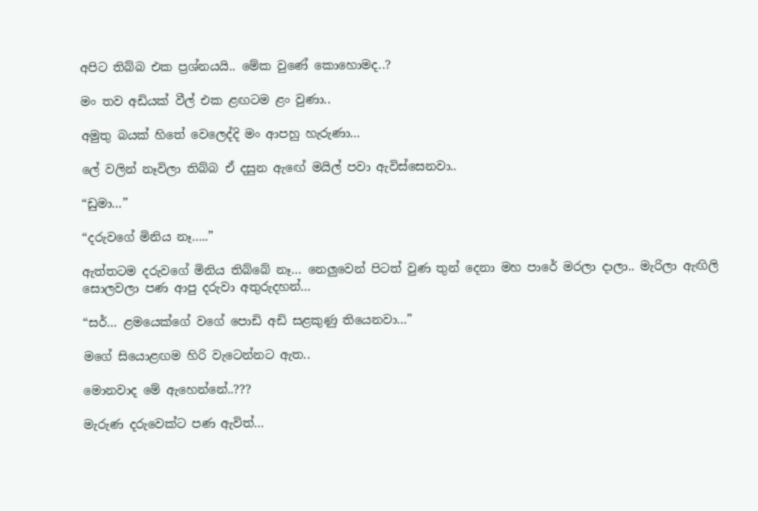අපිට තිබ්බ එක ප්‍රශ්නයයි.. මේක වුණේ කොහොමද..?

මං තව අඩියක් වීල් එක ළඟටම ළං වුණා..

අමුතු බයක් හිතේ වෙලෙද්දි මං ආපහු හැරුණා…

ලේ වලින් නෑවිලා තිබ්බ ඒ දසුන ඇඟේ මයිල් පවා ඇවිස්සෙනවා..

“ඩුමා…”

“දරුවගේ මිනිය නෑ…..”

ඇත්තටම දරුවගේ මිනිය තිබ්බේ නෑ… නෙලුවෙන් පිටත් වුණ තුන් දෙනා මහ පාරේ මරලා දාලා.. මැරිලා ඇඟිලි සොලවලා පණ ආපු දරුවා අතුරුදහන්…

“සර්… ළමයෙක්ගේ වගේ පොඩි අඩි සළකුණු තියෙනවා…”

මගේ සියොළඟම හිරි වැටෙන්නට ඇත..

මොනවාද මේ ඇහෙන්නේ..???

මැරුණ දරුවෙක්ට පණ ඇවිත්…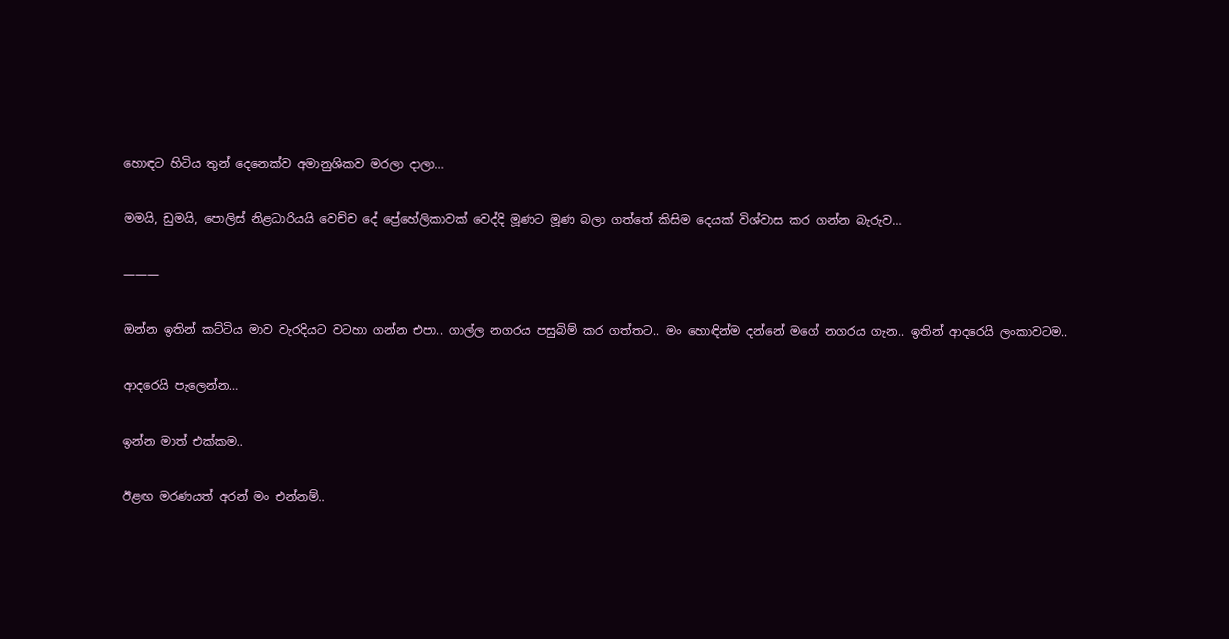හොඳට හිටිය තුන් දෙනෙක්ව අමානුශිකව මරලා දාලා…

මමයි, ඩුමයි, පොලිස් නිළධාරියයි වෙච්ච දේ ප්‍රේහේලිකාවක් වෙද්දි මූණට මූණ බලා ගත්තේ කිසිම දෙයක් විශ්වාස කර ගන්න බැරුව…

———

ඔන්න ඉතින් කට්ටිය මාව වැරදියට වටහා ගන්න එපා.. ගාල්ල නගරය පසුබිම් කර ගත්තට.. මං හොඳින්ම දන්නේ මගේ නගරය ගැන.. ඉතින් ආදරෙයි ලංකාවටම..

ආදරෙයි පැලෙන්න…

ඉන්න මාත් එක්කම..

ඊළඟ මරණයත් අරන් මං එන්නම්..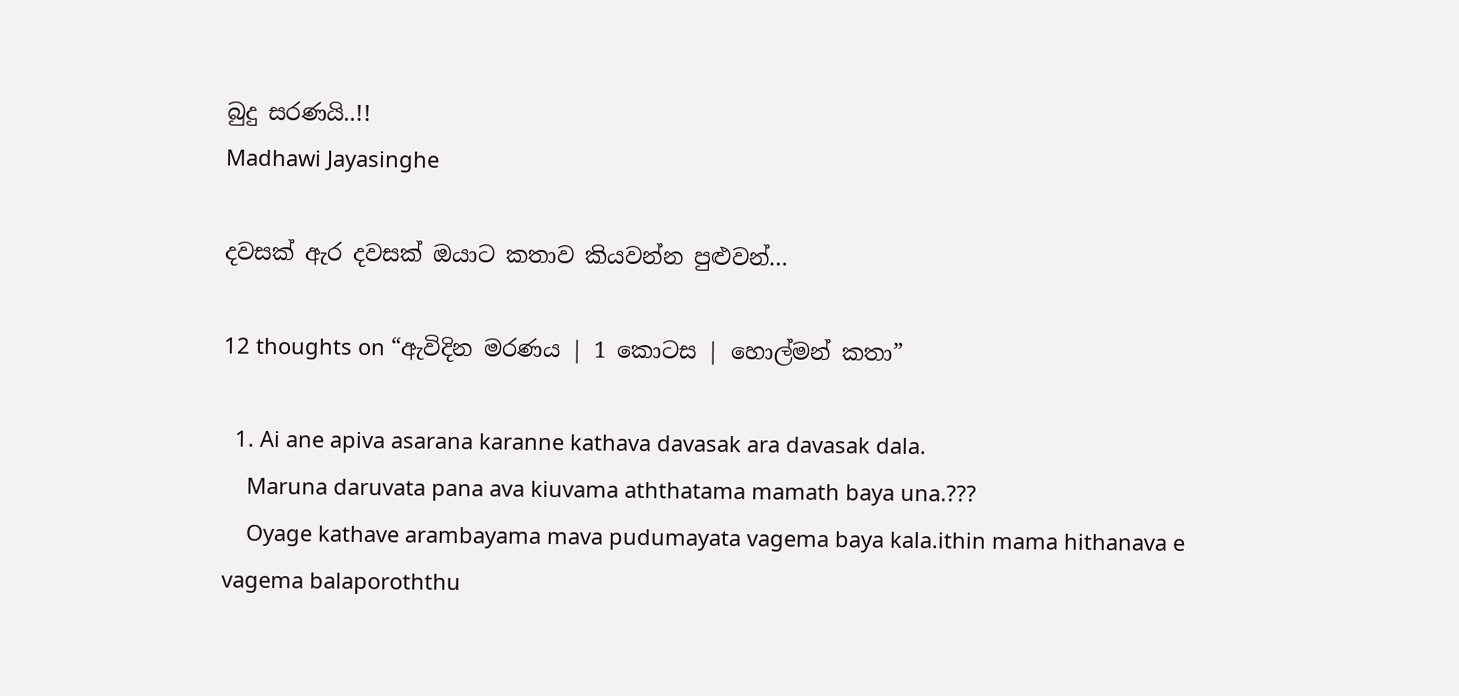බුදු සරණයි..!!
Madhawi Jayasinghe

දවසක් ඇර දවසක් ඔයාට කතාව කියවන්න පුළුවන්…

12 thoughts on “ඇවිදින මරණය | 1 කොටස | හොල්මන් කතා”

  1. Ai ane apiva asarana karanne kathava davasak ara davasak dala.
    Maruna daruvata pana ava kiuvama aththatama mamath baya una.???
    Oyage kathave arambayama mava pudumayata vagema baya kala.ithin mama hithanava e vagema balaporoththu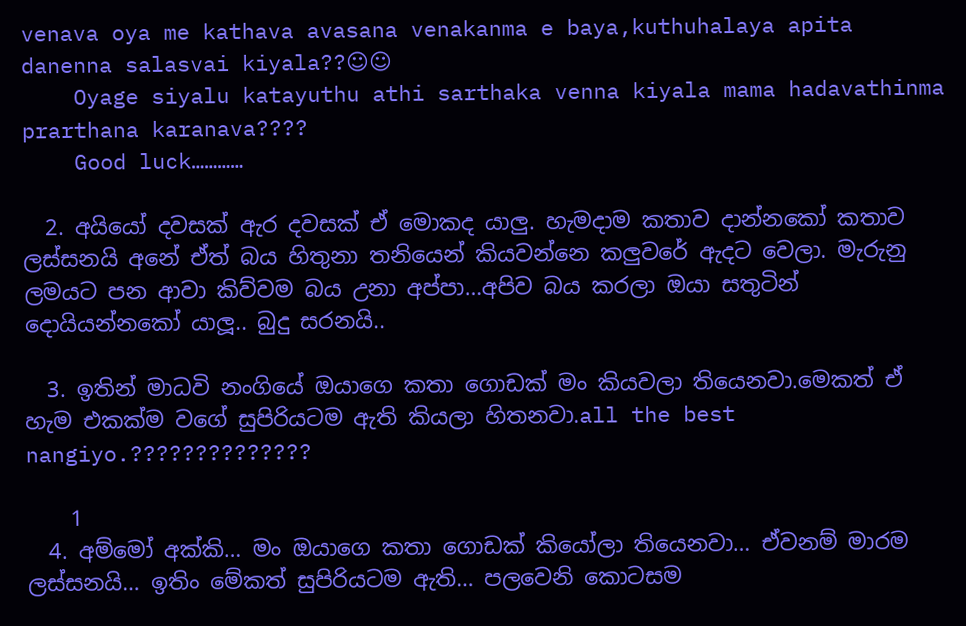venava oya me kathava avasana venakanma e baya,kuthuhalaya apita danenna salasvai kiyala??☺☺
    Oyage siyalu katayuthu athi sarthaka venna kiyala mama hadavathinma prarthana karanava????
    Good luck…………

  2. අයියෝ දවසක් ඇර දවසක් ඒ මොකද යාලු. හැමදාම කතාව දාන්නකෝ කතාව ලස්සනයි අනේ ඒත් බය හිතුනා තනියෙන් කියවන්නෙ කලුවරේ ඇදට වෙලා. මැරුනු ලමයට පන ආවා කිව්වම බය උනා අප්පා…අපිව බය කරලා ඔයා සතුටින් දොයියන්නකෝ යාලූ.. බුදු සරනයි..

  3. ඉතින් මාධවි නංගියේ ඔයාගෙ කතා ගොඩක් මං කියවලා තියෙනවා.මෙකත් ඒ හැම එකක්ම වගේ සුපිරියටම ඇති කියලා හිතනවා.all the best nangiyo.??????????????

    1
  4. අම්මෝ අක්කි… මං ඔයාගෙ කතා ගොඩක් කියෝලා තියෙනවා… ඒවනම් මාරම ලස්සනයි… ඉතිං මේකත් සුපිරියටම ඇති… පලවෙනි කොටසම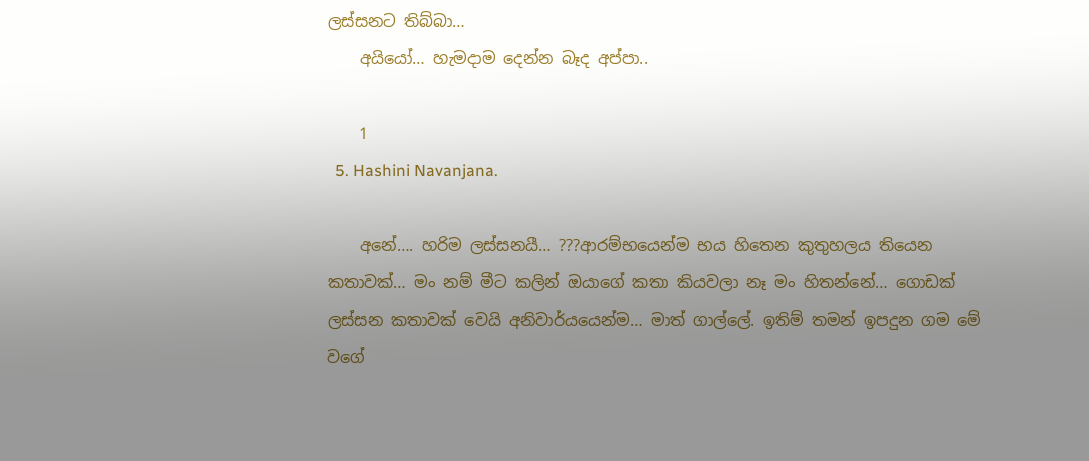ලස්සනට තිබ්බා…
    අයියෝ… හැමදාම දෙන්න බෑද අප්පා..

    1
  5. Hashini Navanjana.

    අනේ…. හරිම ලස්සනයී… ???ආරම්භයෙන්ම භය හිතෙන කුතුහලය තියෙන කතාවක්… මං නම් මීට කලින් ඔයාගේ කතා කියවලා නෑ මං හිතන්නේ… ගොඩක් ලස්සන කතාවක් වෙයි අනිවාර්යයෙන්ම… මාත් ගාල්ලේ. ඉතිම් තමන් ඉපදුන ගම මේ වගේ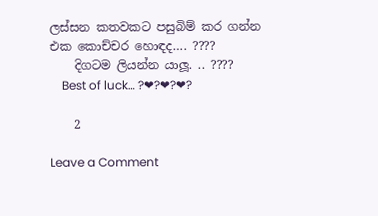ලස්සන කතවකට පසුබිම් කර ගන්න එක කොච්චර හොඳද…. ????
    දිගටම ලියන්න යාලූ. .. ????
    Best of luck… ?❤?❤?❤?

    2

Leave a Comment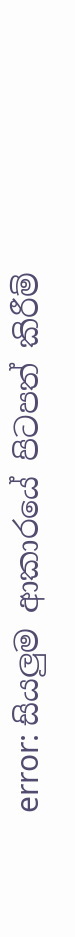error: සියලුම ආකාරයේ පිටපත් කිරීම්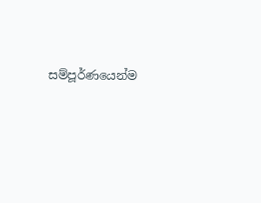සම්පූර්ණයෙන්ම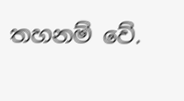තහනම් වේ.